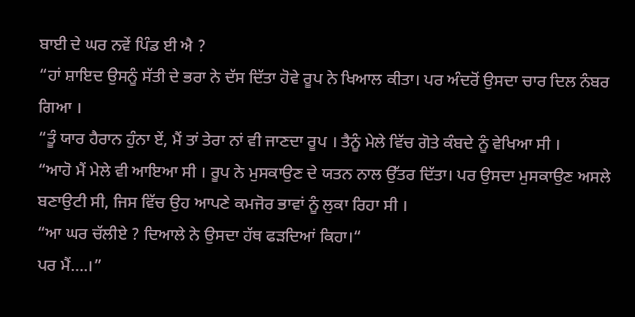ਬਾਈ ਦੇ ਘਰ ਨਵੇਂ ਪਿੰਡ ਈ ਐ ?
“ਹਾਂ ਸ਼ਾਇਦ ਉਸਨੂੰ ਸੱਤੀ ਦੇ ਭਰਾ ਨੇ ਦੱਸ ਦਿੱਤਾ ਹੋਵੇ ਰੂਪ ਨੇ ਖਿਆਲ ਕੀਤਾ। ਪਰ ਅੰਦਰੋਂ ਉਸਦਾ ਚਾਰ ਦਿਲ ਨੰਬਰ ਗਿਆ ।
“ਤੂੰ ਯਾਰ ਹੈਰਾਨ ਹੁੰਨਾ ਏਂ, ਮੈਂ ਤਾਂ ਤੇਰਾ ਨਾਂ ਵੀ ਜਾਣਦਾ ਰੂਪ । ਤੈਨੂੰ ਮੇਲੇ ਵਿੱਚ ਗੋਤੇ ਕੰਬਦੇ ਨੂੰ ਵੇਖਿਆ ਸੀ ।
“ਆਹੋ ਮੈਂ ਮੇਲੇ ਵੀ ਆਇਆ ਸੀ । ਰੂਪ ਨੇ ਮੁਸਕਾਉਣ ਦੇ ਯਤਨ ਨਾਲ ਉੱਤਰ ਦਿੱਤਾ। ਪਰ ਉਸਦਾ ਮੁਸਕਾਉਣ ਅਸਲੇ ਬਣਾਉਟੀ ਸੀ, ਜਿਸ ਵਿੱਚ ਉਹ ਆਪਣੇ ਕਮਜੋਰ ਭਾਵਾਂ ਨੂੰ ਲੁਕਾ ਰਿਹਾ ਸੀ ।
“ਆ ਘਰ ਚੱਲੀਏ ? ਦਿਆਲੇ ਨੇ ਉਸਦਾ ਹੱਥ ਫੜਦਿਆਂ ਕਿਹਾ।“
ਪਰ ਮੈਂ….।”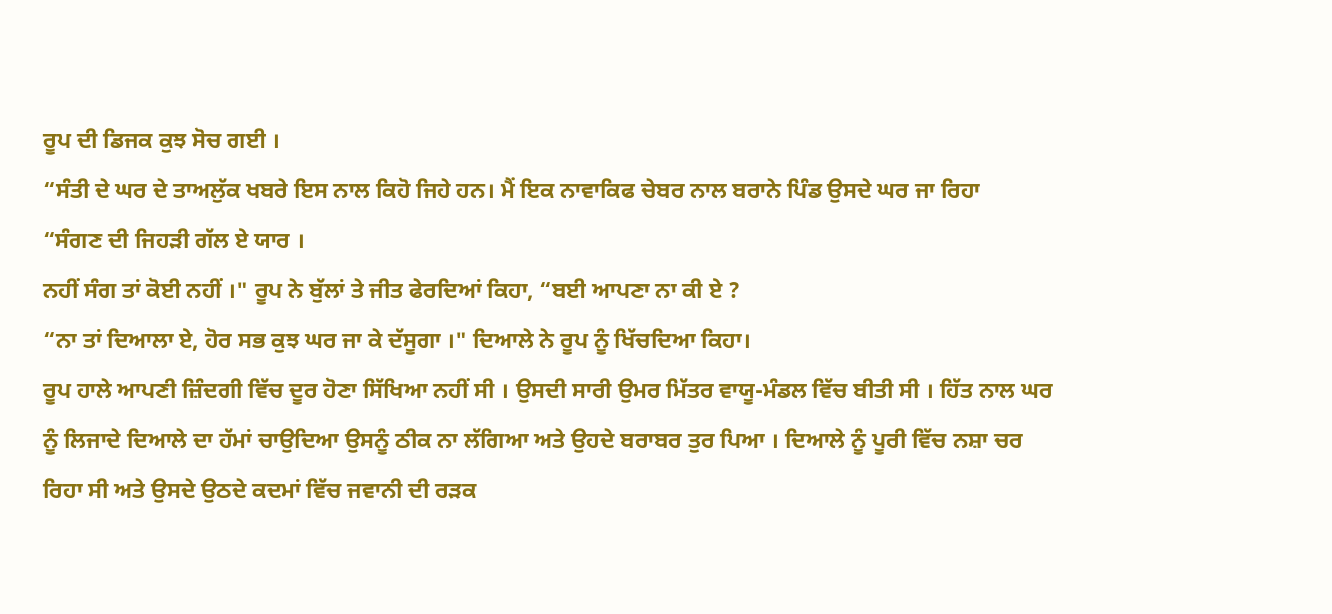ਰੂਪ ਦੀ ਡਿਜਕ ਕੁਝ ਸੋਚ ਗਈ ।
“ਸੰਤੀ ਦੇ ਘਰ ਦੇ ਤਾਅਲੁੱਕ ਖਬਰੇ ਇਸ ਨਾਲ ਕਿਹੋ ਜਿਹੇ ਹਨ। ਮੈਂ ਇਕ ਨਾਵਾਕਿਫ ਚੇਬਰ ਨਾਲ ਬਰਾਨੇ ਪਿੰਡ ਉਸਦੇ ਘਰ ਜਾ ਰਿਹਾ
“ਸੰਗਣ ਦੀ ਜਿਹੜੀ ਗੱਲ ਏ ਯਾਰ ।
ਨਹੀਂ ਸੰਗ ਤਾਂ ਕੋਈ ਨਹੀਂ ।" ਰੂਪ ਨੇ ਬੁੱਲਾਂ ਤੇ ਜੀਤ ਫੇਰਦਿਆਂ ਕਿਹਾ, “ਬਈ ਆਪਣਾ ਨਾ ਕੀ ਏ ?
“ਨਾ ਤਾਂ ਦਿਆਲਾ ਏ, ਹੋਰ ਸਭ ਕੁਝ ਘਰ ਜਾ ਕੇ ਦੱਸੂਗਾ ।" ਦਿਆਲੇ ਨੇ ਰੂਪ ਨੂੰ ਖਿੱਚਦਿਆ ਕਿਹਾ।
ਰੂਪ ਹਾਲੇ ਆਪਣੀ ਜ਼ਿੰਦਗੀ ਵਿੱਚ ਦੂਰ ਹੋਣਾ ਸਿੱਖਿਆ ਨਹੀਂ ਸੀ । ਉਸਦੀ ਸਾਰੀ ਉਮਰ ਮਿੱਤਰ ਵਾਯੂ-ਮੰਡਲ ਵਿੱਚ ਬੀਤੀ ਸੀ । ਹਿੱਤ ਨਾਲ ਘਰ ਨੂੰ ਲਿਜਾਦੇ ਦਿਆਲੇ ਦਾ ਹੱਮਾਂ ਚਾਉਦਿਆ ਉਸਨੂੰ ਠੀਕ ਨਾ ਲੱਗਿਆ ਅਤੇ ਉਹਦੇ ਬਰਾਬਰ ਤੁਰ ਪਿਆ । ਦਿਆਲੇ ਨੂੰ ਪੂਰੀ ਵਿੱਚ ਨਸ਼ਾ ਚਰ ਰਿਹਾ ਸੀ ਅਤੇ ਉਸਦੇ ਉਠਦੇ ਕਦਮਾਂ ਵਿੱਚ ਜਵਾਨੀ ਦੀ ਰੜਕ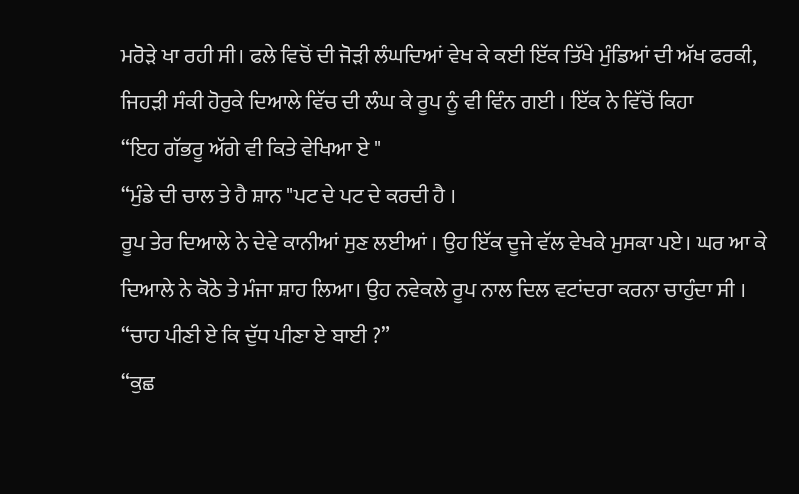ਮਰੋੜੇ ਖਾ ਰਹੀ ਸੀ। ਫਲੇ ਵਿਚੋਂ ਦੀ ਜੋੜੀ ਲੰਘਦਿਆਂ ਵੇਖ ਕੇ ਕਈ ਇੱਕ ਤਿੱਖੇ ਮੁੰਡਿਆਂ ਦੀ ਅੱਖ ਫਰਕੀ, ਜਿਹੜੀ ਸੰਕੀ ਹੋਰੁਕੇ ਦਿਆਲੇ ਵਿੱਚ ਦੀ ਲੰਘ ਕੇ ਰੂਪ ਨੂੰ ਵੀ ਵਿੰਨ ਗਈ । ਇੱਕ ਨੇ ਵਿੱਚੋਂ ਕਿਹਾ
“ਇਹ ਗੱਭਰੂ ਅੱਗੇ ਵੀ ਕਿਤੇ ਵੇਖਿਆ ਏ "
“ਮੁੰਡੇ ਦੀ ਚਾਲ ਤੇ ਹੈ ਸ਼ਾਨ "ਪਟ ਦੇ ਪਟ ਦੇ ਕਰਦੀ ਹੈ ।
ਰੂਪ ਤੇਰ ਦਿਆਲੇ ਨੇ ਦੇਵੇ ਕਾਨੀਆਂ ਸੁਣ ਲਈਆਂ । ਉਹ ਇੱਕ ਦੂਜੇ ਵੱਲ ਵੇਖਕੇ ਮੁਸਕਾ ਪਏ। ਘਰ ਆ ਕੇ ਦਿਆਲੇ ਨੇ ਕੋਠੇ ਤੇ ਮੰਜਾ ਸ਼ਾਹ ਲਿਆ। ਉਹ ਨਵੇਕਲੇ ਰੂਪ ਨਾਲ ਦਿਲ ਵਟਾਂਦਰਾ ਕਰਨਾ ਚਾਹੁੰਦਾ ਸੀ ।
“ਚਾਹ ਪੀਣੀ ਏ ਕਿ ਦੁੱਧ ਪੀਣਾ ਏ ਬਾਈ ?”
“ਕੁਛ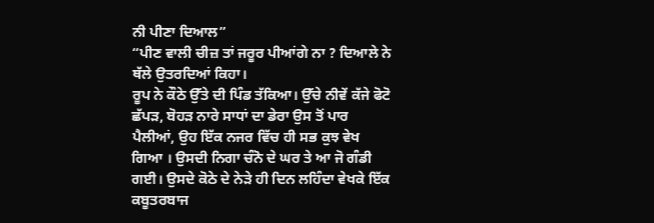ਨੀ ਪੀਣਾ ਦਿਆਲ”
“ਪੀਣ ਵਾਲੀ ਚੀਜ਼ ਤਾਂ ਜਰੂਰ ਪੀਆਂਗੇ ਨਾ ? ਦਿਆਲੇ ਨੇ ਥੱਲੇ ਉਤਰਦਿਆਂ ਕਿਹਾ।
ਰੂਪ ਨੇ ਕੌਠੇ ਉੱਤੇ ਦੀ ਪਿੰਡ ਤੱਕਿਆ। ਉੱਚੇ ਨੀਵੇਂ ਕੱਜੇ ਫੋਟੋ ਛੱਪੜ, ਬੋਹੜ ਨਾਰੇ ਸਾਧਾਂ ਦਾ ਡੇਰਾ ਉਸ ਤੋਂ ਪਾਰ ਪੈਲੀਆਂ, ਉਹ ਇੱਕ ਨਜਰ ਵਿੱਚ ਹੀ ਸਭ ਕੁਝ ਵੇਖ ਗਿਆ । ਉਸਦੀ ਨਿਗਾ ਚੰਨੋ ਦੇ ਘਰ ਤੇ ਆ ਜੋ ਗੰਡੀ ਗਈ। ਉਸਦੇ ਕੋਠੇ ਦੇ ਨੇੜੇ ਹੀ ਦਿਨ ਲਹਿੰਦਾ ਵੇਖਕੇ ਇੱਕ ਕਬੂਤਰਬਾਜ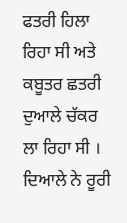ਫਤਰੀ ਹਿਲਾ ਰਿਹਾ ਸੀ ਅਤੇ ਕਬੂਤਰ ਛਤਰੀ ਦੁਆਲੇ ਚੱਕਰ ਲਾ ਰਿਹਾ ਸੀ । ਦਿਆਲੇ ਨੇ ਰੂਰੀ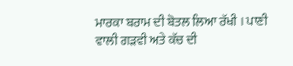ਮਾਰਕਾ ਬਰਾਮ ਦੀ ਬੋਤਲ ਲਿਆ ਰੱਖੀ । ਪਾਣੀ ਵਾਲੀ ਗੜਵੀ ਅਤੇ ਕੱਚ ਦੀ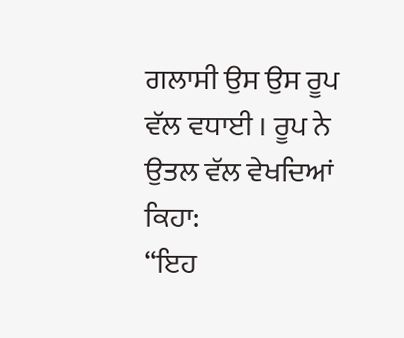ਗਲਾਸੀ ਉਸ ਉਸ ਰੂਪ ਵੱਲ ਵਧਾਈ । ਰੂਪ ਨੇ ਉਤਲ ਵੱਲ ਵੇਖਦਿਆਂ ਕਿਹਾ:
“ਇਹ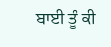ਬਾਈ ਤੂੰ ਕੀ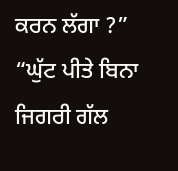ਕਰਨ ਲੱਗਾ ?”
“ਘੁੱਟ ਪੀਤੇ ਬਿਨਾ ਜਿਗਰੀ ਗੱਲ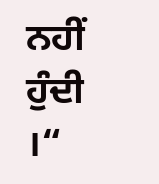ਨਹੀਂ ਹੁੰਦੀ ।“